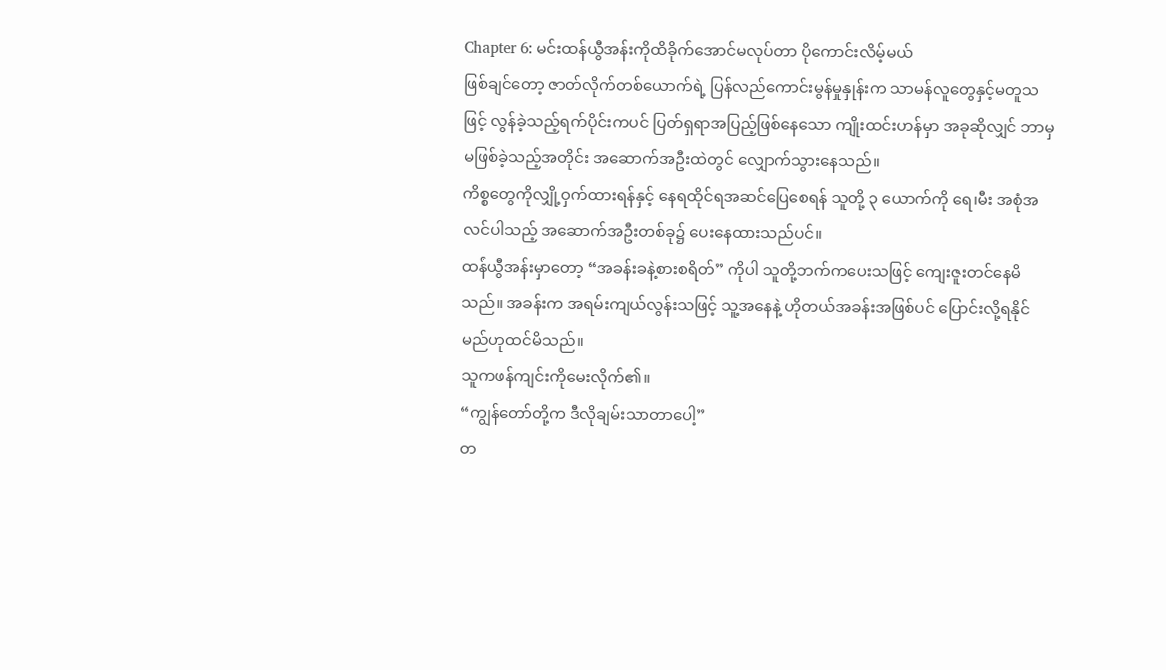Chapter 6: မင်းထန်ယွီအန်းကိုထိခိုက်အောင်မလုပ်တာ ပိုကောင်းလိမ့်မယ်
ဖြစ်ချင်တော့ ဇာတ်လိုက်တစ်ယောက်ရဲ့ ပြန်လည်ကောင်းမွန်မှုနှုန်းက သာမန်လူတွေနှင့်မတူသဖြင့် လွန်ခဲ့သည့်ရက်ပိုင်းကပင် ပြတ်ရှရာအပြည့်ဖြစ်နေသော ကျိုးထင်းဟန်မှာ အခုဆိုလျှင် ဘာမှမဖြစ်ခဲ့သည့်အတိုင်း အဆောက်အဦးထဲတွင် လျှောက်သွားနေသည်။
ကိစ္စတွေကိုလျှို့ဝှက်ထားရန်နှင့် နေရထိုင်ရအဆင်ပြေစေရန် သူတို့ ၃ ယောက်ကို ရေ၊မီး အစုံအလင်ပါသည့် အဆောက်အဦးတစ်ခု၌ ပေးနေထားသည်ပင်။
ထန်ံယွီအန်းမှာတော့ “အခန်းခနဲ့စားစရိတ်” ကိုပါ သူတို့ဘက်ကပေးသဖြင့် ကျေးဇူးတင်နေမိသည်။ အခန်းက အရမ်းကျယ်လွန်းသဖြင့် သူ့အနေနဲ့ ဟိုတယ်အခန်းအဖြစ်ပင် ပြောင်းလို့ရနိုင်မည်ဟုထင်မိသည်။
သူကဖန်ကျင်းကိုမေးလိုက်၏။
“ကျွန်တော်တို့က ဒီလိုချမ်းသာတာပေါ့”
တ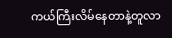ကယ်ကြီးလိမ်နေတာနဲ့တူလာ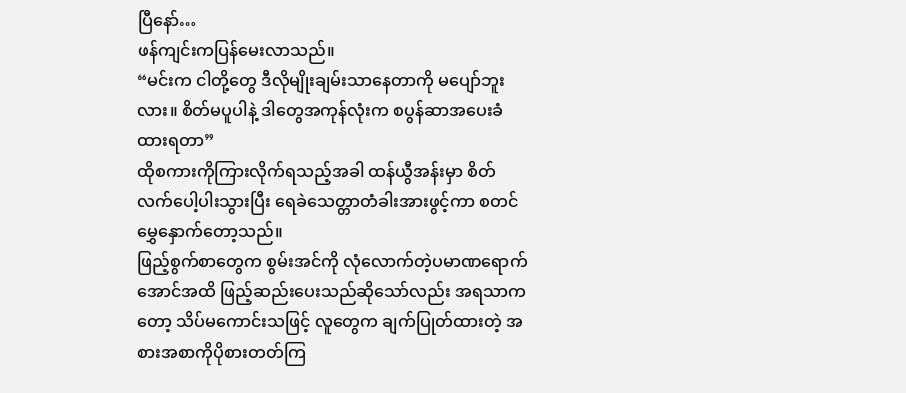ပြီနော်…
ဖန်ကျင်းကပြန်မေးလာသည်။
“မင်းက ငါတို့တွေ ဒီလိုမျိုးချမ်းသာနေတာကို မပျော်ဘူးလား။ စိတ်မပူပါနဲ့ ဒါတွေအကုန်လုံးက စပွန်ဆာအပေးခံထားရတာ”
ထိုစကားကိုကြားလိုက်ရသည့်အခါ ထန်ယွီအန်းမှာ စိတ်လက်ပေါ့ပါးသွားပြီး ရေခဲသေတ္တာတံခါးအားဖွင့်ကာ စတင်မွှေနှောက်တော့သည်။
ဖြည့်စွက်စာတွေက စွမ်းအင်ကို လုံလောက်တဲ့ပမာဏရောက်အောင်အထိ ဖြည့်ဆည်းပေးသည်ဆိုသော်လည်း အရသာကတော့ သိပ်မကောင်းသဖြင့် လူတွေက ချက်ပြုတ်ထားတဲ့ အစားအစာကိုပိုစားတတ်ကြ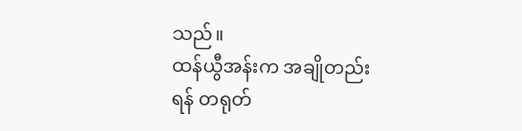သည်။
ထန်ယွီအန်းက အချိုတည်းရန် တရုတ်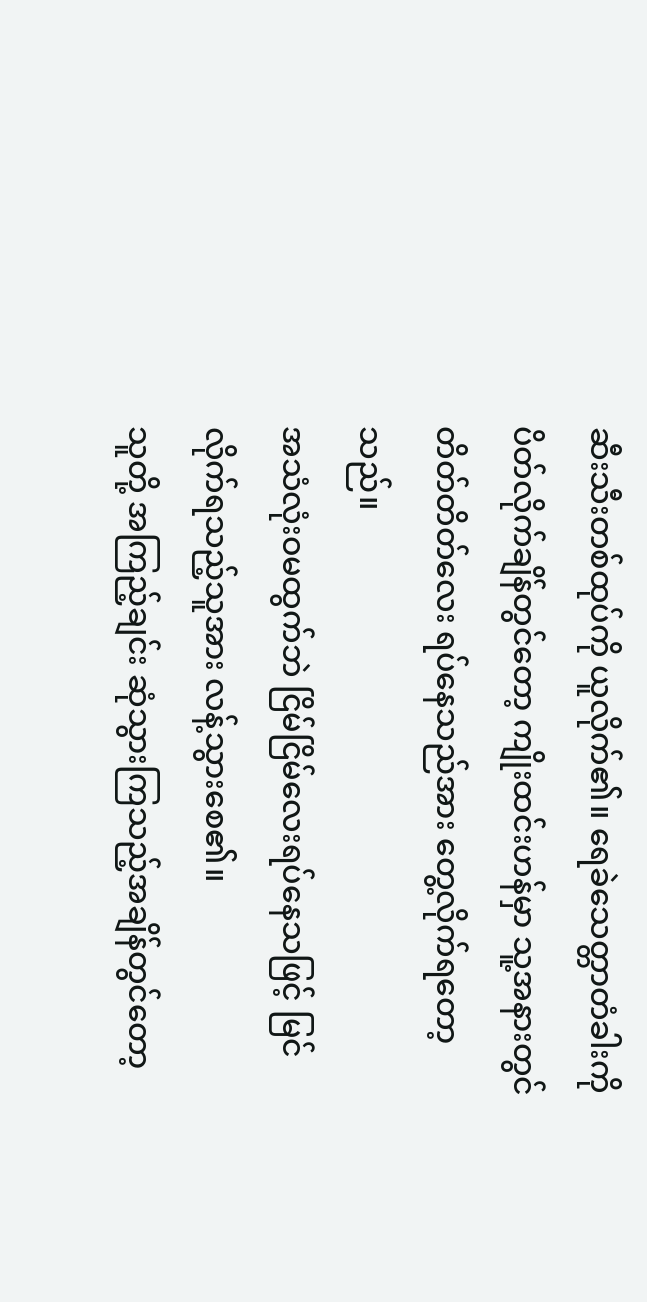ဆီးသီးတစ်ထုပ်ကို ယူလိုက်၏။ ရေခဲသေတ္တာတံခါးကို ပိတ်လိုက်ချိန်တွင်တော့ ကျိုးထင်းဟန်မှာ သူ့အနားတွင် တိတ်တိတ်လေး ရပ်နေသည်အား တွေ့လိုက်ရတော့သည်။
အသံလုံးဝမထွက်ဘဲ ငြိမ်ငြိမ်လေးရပ်နေသဖြင့် မြင်လိုက်ရသည့်သူအား လန့်သွားစေ၏။
သူတို့ အကြည့်ချင်း ဆုံသွားကြသည့်အချိန်တွင်တော့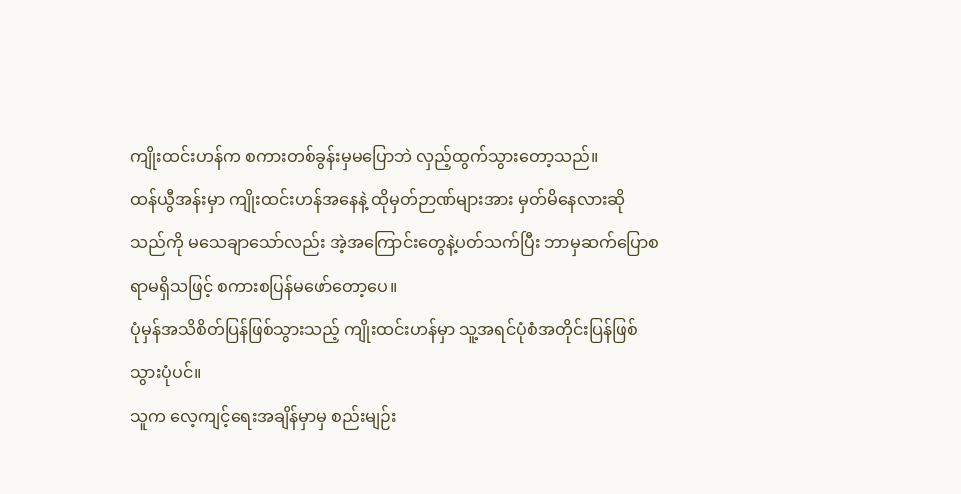ကျိုးထင်းဟန်က စကားတစ်ခွန်းမှမပြောဘဲ လှည့်ထွက်သွားတော့သည်။
ထန်ယွီအန်းမှာ ကျိုးထင်းဟန်အနေနဲ့ ထိုမှတ်ဉာဏ်များအား မှတ်မိနေလားဆိုသည်ကို မသေချာသော်လည်း အဲ့အကြောင်းတွေနဲ့ပတ်သက်ပြီး ဘာမှဆက်ပြောစရာမရှိသဖြင့် စကားစပြန်မဖော်တော့ပေ။
ပုံမှန်အသိစိတ်ပြန်ဖြစ်သွားသည့် ကျိုးထင်းဟန်မှာ သူ့အရင်ပုံစံအတိုင်းပြန်ဖြစ်သွားပုံပင်။
သူက လေ့ကျင့်ရေးအချိန်မှာမှ စည်းမျဉ်း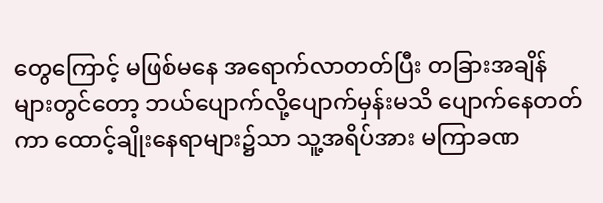တွေကြောင့် မဖြစ်မနေ အရောက်လာတတ်ပြီး တခြားအချိန်များတွင်တော့ ဘယ်ပျောက်လို့ပျောက်မှန်းမသိ ပျောက်နေတတ်ကာ ထောင့်ချိုးနေရာများ၌သာ သူ့အရိပ်အား မကြာခဏ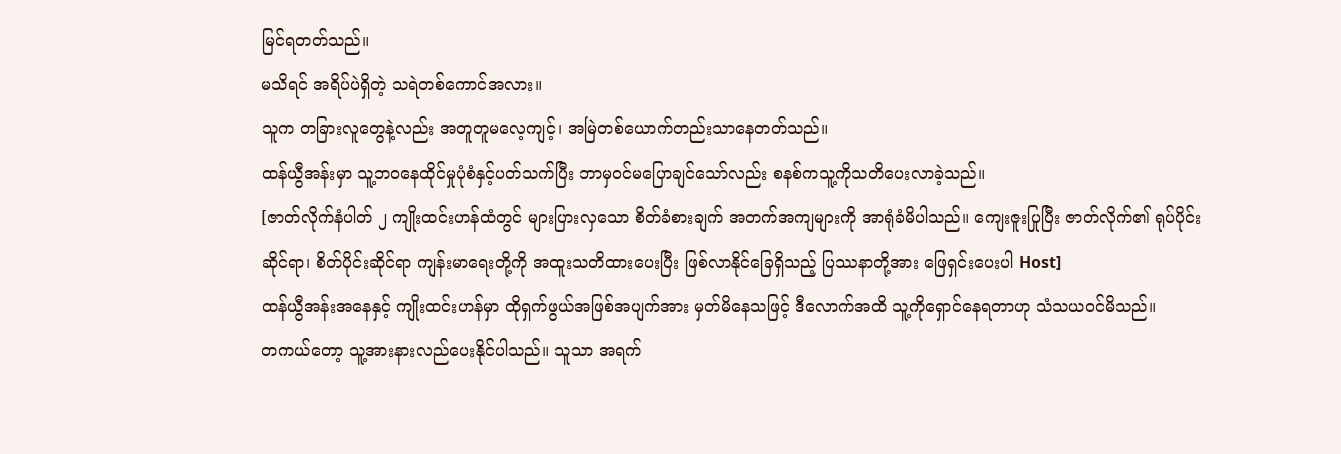မြင်ရတတ်သည်။
မသိရင် အရိပ်ပဲရှိတဲ့ သရဲတစ်ကောင်အလား။
သူက တခြားလူတွေနဲ့လည်း အတူတူမလေ့ကျင့်၊ အမြဲတစ်ယောက်တည်းသာနေတတ်သည်။
ထန်ယွီအန်းမှာ သူ့ဘဝနေထိုင်မှုပုံစံနှင့်ပတ်သက်ပြီး ဘာမှဝင်မပြောချင်သော်လည်း စနစ်ကသူ့ကိုသတိပေးလာခဲ့သည်။
[ဇာတ်လိုက်နံပါတ် ၂ ကျိုးထင်းဟန်ထံတွင် များပြားလှသော စိတ်ခံစားချက် အတက်အကျများကို အာရုံခံမိပါသည်။ ကျေးဇူးပြုပြီး ဇာတ်လိုက်၏ ရုပ်ပိုင်းဆိုင်ရာ၊ စိတ်ပိုင်းဆိုင်ရာ ကျန်းမာရေးတို့ကို အထူးသတိထားပေးပြီး ဖြစ်လာနိုင်ခြေရှိသည့် ပြဿနာတို့အား ဖြေရှင်းပေးပါ Host]
ထန်ယွီအန်းအနေနှင့် ကျိုးထင်းဟန်မှာ ထိုရှက်ဖွယ်အဖြစ်အပျက်အား မှတ်မိနေသဖြင့် ဒီလောက်အထိ သူ့ကိုရှောင်နေရတာဟု သံသယဝင်မိသည်။
တကယ်တော့ သူ့အားနားလည်ပေးနိုင်ပါသည်။ သူသာ အရက်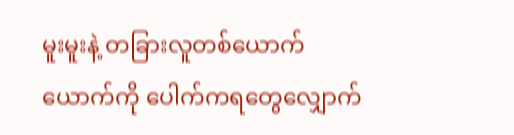မူးမူးနဲ့ တခြားလူတစ်ယောက်ယောက်ကို ပေါက်ကရတွေလျှောက်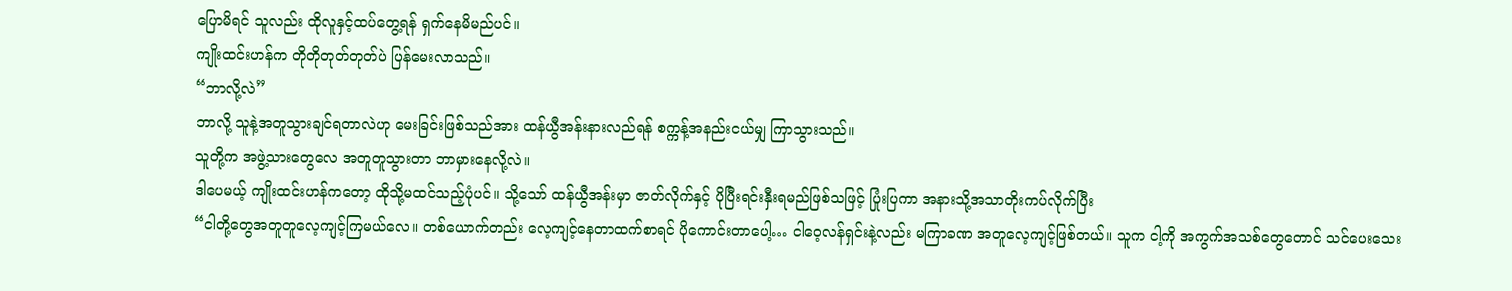ပြောမိရင် သူလည်း ထိုလူနှင့်ထပ်တွေ့ရန် ရှက်နေမိမည်ပင်။
ကျိုးထင်းဟန်က တိုတိုတုတ်တုတ်ပဲ ပြန်မေးလာသည်။
“ဘာလို့လဲ”
ဘာလို့ သူနဲ့အတူသွားချင်ရတာလဲဟု မေးခြင်းဖြစ်သည်အား ထန်ယွီအန်းနားလည်ရန် စက္ကန့်အနည်းငယ်မျှ ကြာသွားသည်။
သူတို့က အဖွဲ့သားတွေလေ အတူတူသွားတာ ဘာမှားနေလို့လဲ။
ဒါပေမယ့် ကျိုးထင်းဟန်ကတော့ ထိုသို့မထင်သည့်ပုံပင်။ သို့သော် ထန်ယွီအန်းမှာ ဇာတ်လိုက်နှင့် ပိုပြီးရင်းနှီးရမည်ဖြစ်သဖြင့် ပြုံးပြကာ အနားသို့အသာတိုးကပ်လိုက်ပြီး
“ငါတို့တွေအတူတူလေ့ကျင့်ကြမယ်လေ။ တစ်ယောက်တည်း လေ့ကျင့်နေတာထက်စာရင် ပိုကောင်းတာပေါ့… ငါဝေ့လန်ရှင်းနဲ့လည်း မကြာခဏ အတူလေ့ကျင့်ဖြစ်တယ်။ သူက ငါ့ကို အကွက်အသစ်တွေတောင် သင်ပေးသေး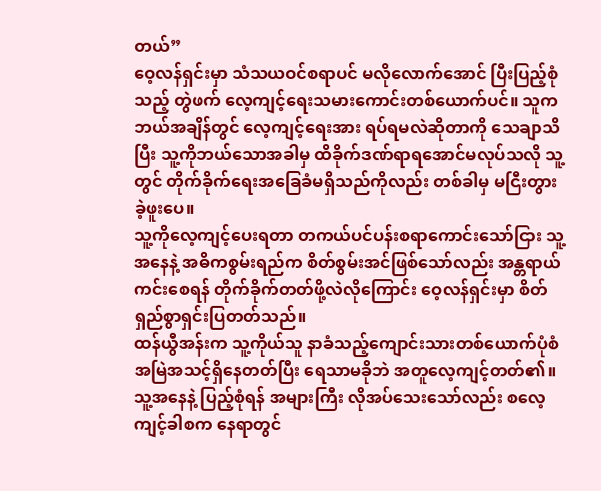တယ်”
ဝေ့လန်ရှင်းမှာ သံသယဝင်စရာပင် မလိုလောက်အောင် ပြီးပြည့်စုံသည့် တွဲဖက် လေ့ကျင့်ရေးသမားကောင်းတစ်ယောက်ပင်။ သူက ဘယ်အချိန်တွင် လေ့ကျင့်ရေးအား ရပ်ရမလဲဆိုတာကို သေချာသိပြီး သူ့ကိုဘယ်သောအခါမှ ထိခိုက်ဒဏ်ရာရအောင်မလုပ်သလို သူ့တွင် တိုက်ခိုက်ရေးအခြေခံမရှိသည်ကိုလည်း တစ်ခါမှ မငြီးတွားခဲ့ဖူးပေ။
သူ့ကိုလေ့ကျင့်ပေးရတာ တကယ်ပင်ပန်းစရာကောင်းသော်ငြား သူ့အနေနဲ့ အဓိကစွမ်းရည်က စိတ်စွမ်းအင်ဖြစ်သော်လည်း အန္တရာယ်ကင်းစေရန် တိုက်ခိုက်တတ်ဖို့လဲလိုကြောင်း ဝေ့လန်ရှင်းမှာ စိတ်ရှည်စွာရှင်းပြတတ်သည်။
ထန်ယွီအန်းက သူ့ကိုယ်သူ နာခံသည့်ကျောင်းသားတစ်ယောက်ပုံစံ အမြဲအသင့်ရှိနေတတ်ပြီး ရေသာမခိုဘဲ အတူလေ့ကျင့်တတ်၏။
သူ့အနေနဲ့ ပြည့်စုံရန် အများကြီး လိုအပ်သေးသော်လည်း စလေ့ကျင့်ခါစက နေရာတွင်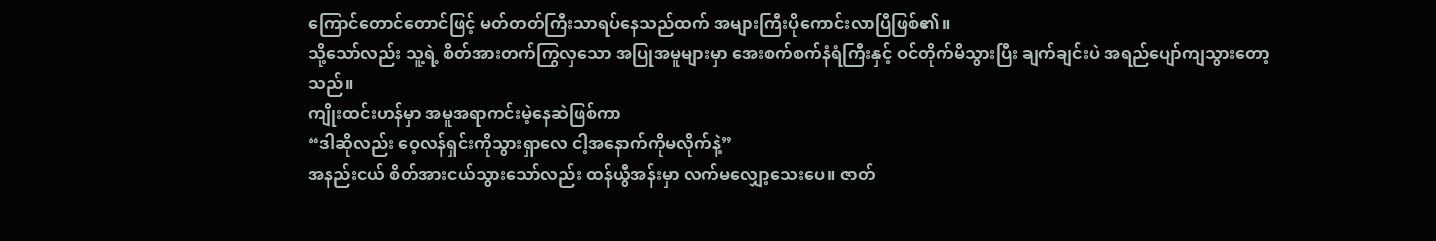ကြောင်တောင်တောင်ဖြင့် မတ်တတ်ကြီးသာရပ်နေသည်ထက် အများကြီးပိုကောင်းလာပြီဖြစ်၏။
သို့သော်လည်း သူ့ရဲ့ စိတ်အားတက်ကြွလှသော အပြုအမူများမှာ အေးစက်စက်နံရံကြီးနှင့် ဝင်တိုက်မိသွားပြီး ချက်ချင်းပဲ အရည်ပျော်ကျသွားတော့သည်။
ကျိုးထင်းဟန်မှာ အမူအရာကင်းမဲ့နေဆဲဖြစ်ကာ
“ဒါဆိုလည်း ဝေ့လန်ရှင်းကိုသွားရှာလေ ငါ့အနောက်ကိုမလိုက်နဲ့”
အနည်းငယ် စိတ်အားငယ်သွားသော်လည်း ထန်ယွီအန်းမှာ လက်မလျှော့သေးပေ။ ဇာတ်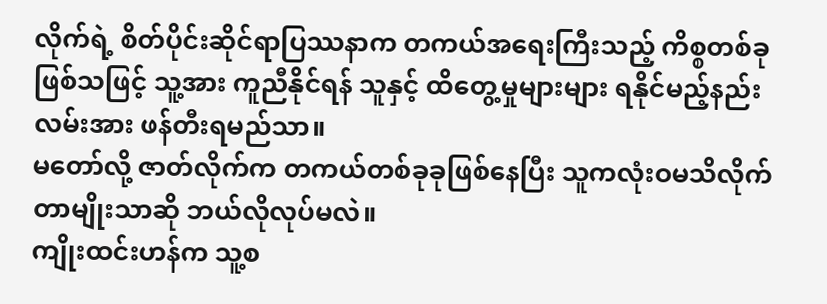လိုက်ရဲ့ စိတ်ပိုင်းဆိုင်ရာပြဿနာက တကယ်အရေးကြီးသည့် ကိစ္စတစ်ခုဖြစ်သဖြင့် သူ့အား ကူညီနိုင်ရန် သူနှင့် ထိတွေ့မှုများများ ရနိုင်မည့်နည်းလမ်းအား ဖန်တီးရမည်သာ။
မတော်လို့ ဇာတ်လိုက်က တကယ်တစ်ခုခုဖြစ်နေပြီး သူကလုံးဝမသိလိုက်တာမျိုးသာဆို ဘယ်လိုလုပ်မလဲ။
ကျိုးထင်းဟန်က သူ့စ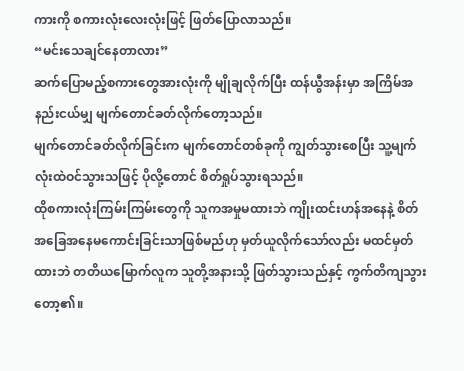ကားကို စကားလုံးလေးလုံးဖြင့် ဖြတ်ပြောလာသည်။
“မင်းသေချင်နေတာလား”
ဆက်ပြောမည့်စကားတွေအားလုံးကို မျိုချလိုက်ပြီး ထန်ယွီအန်းမှာ အကြိမ်အနည်းငယ်မျှ မျက်တောင်ခတ်လိုက်တော့သည်။
မျက်တောင်ခတ်လိုက်ခြင်းက မျက်တောင်တစ်ခုကို ကျွတ်သွားစေပြီး သူ့မျက်လုံးထဲဝင်သွားသဖြင့် ပိုလို့တောင် စိတ်ရှုပ်သွားရသည်။
ထိုစကားလုံးကြမ်းကြမ်းတွေကို သူကအမှုမထားဘဲ ကျိုးထင်းဟန်အနေနဲ့ စိတ်အခြေအနေမကောင်းခြင်းသာဖြစ်မည်ဟု မှတ်ယူလိုက်သော်လည်း မထင်မှတ်ထားဘဲ တတိယမြောက်လူက သူတို့အနားသို့ ဖြတ်သွားသည်နှင့် ကွက်တိကျသွားတော့၏။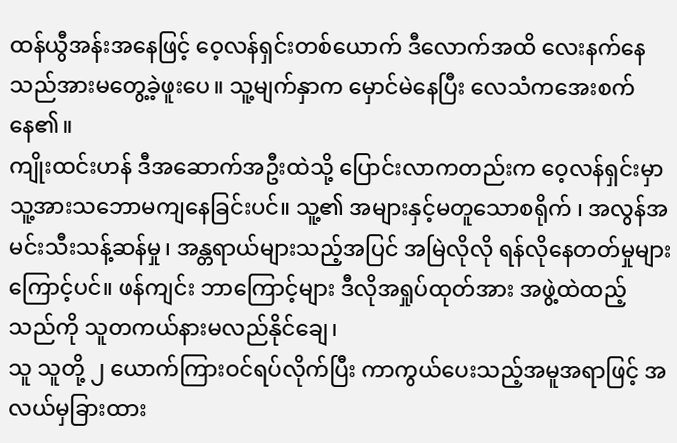ထန်ယွီအန်းအနေဖြင့် ဝေ့လန်ရှင်းတစ်ယောက် ဒီလောက်အထိ လေးနက်နေသည်အားမတွေ့ခဲ့ဖူးပေ။ သူ့မျက်နှာက မှောင်မဲနေပြီး လေသံကအေးစက်နေ၏။
ကျိုးထင်းဟန် ဒီအဆောက်အဦးထဲသို့ ပြောင်းလာကတည်းက ဝေ့လန်ရှင်းမှာ သူ့အားသဘောမကျနေခြင်းပင်။ သူ့၏ အများနှင့်မတူသောစရိုက် ၊ အလွန်အမင်းသီးသန့်ဆန်မှု၊ အန္တရာယ်များသည့်အပြင် အမြဲလိုလို ရန်လိုနေတတ်မှုများကြောင့်ပင်။ ဖန်ကျင်း ဘာကြောင့်များ ဒီလိုအရှုပ်ထုတ်အား အဖွဲ့ထဲထည့်သည်ကို သူတကယ်နားမလည်နိုင်ချေ၊
သူ သူတို့ ၂ ယောက်ကြားဝင်ရပ်လိုက်ပြီး ကာကွယ်ပေးသည့်အမူအရာဖြင့် အလယ်မှခြားထား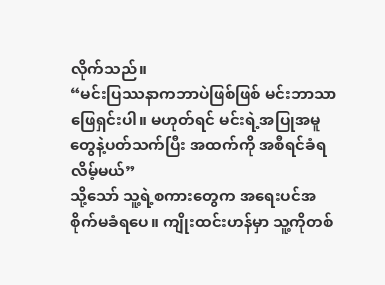လိုက်သည်။
“မင်းပြဿနာကဘာပဲဖြစ်ဖြစ် မင်းဘာသာဖြေရှင်းပါ။ မဟုတ်ရင် မင်းရဲ့အပြုအမူတွေနဲ့ပတ်သက်ပြီး အထက်ကို အစီရင်ခံရလိမ့်မယ်”
သို့သော် သူ့ရဲ့စကားတွေက အရေးပင်အစိုက်မခံရပေ။ ကျိုးထင်းဟန်မှာ သူ့ကိုတစ်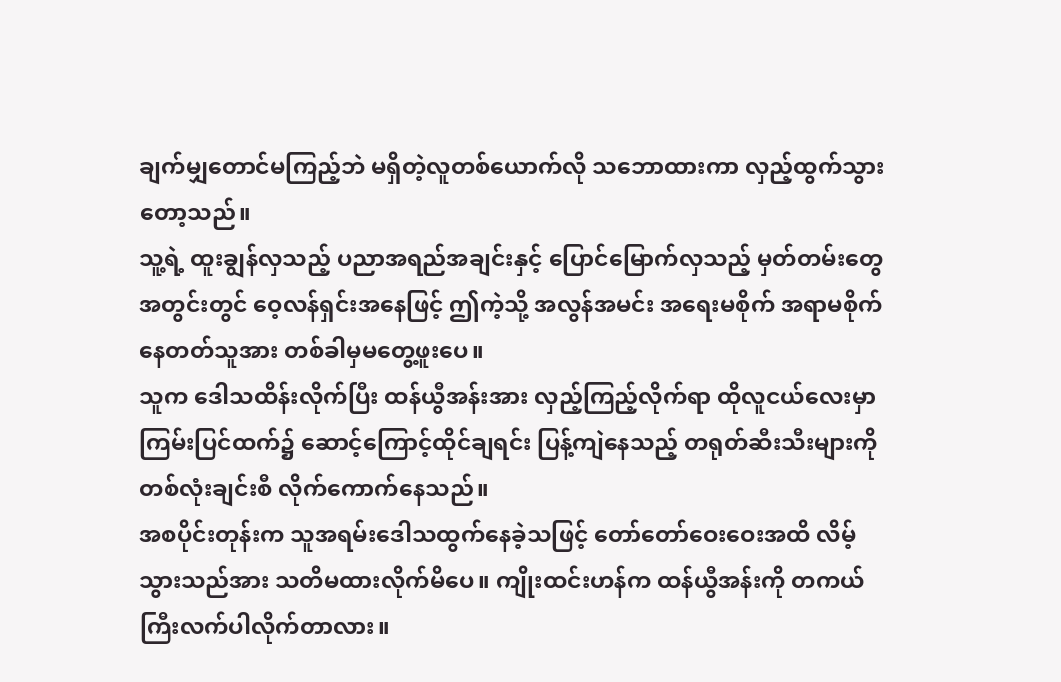ချက်မျှတောင်မကြည့်ဘဲ မရှိတဲ့လူတစ်ယောက်လို သဘောထားကာ လှည့်ထွက်သွားတော့သည်။
သူ့ရဲ့ ထူးချွန်လှသည့် ပညာအရည်အချင်းနှင့် ပြောင်မြောက်လှသည့် မှတ်တမ်းတွေအတွင်းတွင် ဝေ့လန်ရှင်းအနေဖြင့် ဤကဲ့သို့ အလွန်အမင်း အရေးမစိုက် အရာမစိုက် နေတတ်သူအား တစ်ခါမှမတွေ့ဖူးပေ။
သူက ဒေါသထိန်းလိုက်ပြီး ထန်ယွီအန်းအား လှည့်ကြည့်လိုက်ရာ ထိုလူငယ်လေးမှာ ကြမ်းပြင်ထက်၌ ဆောင့်ကြောင့်ထိုင်ချရင်း ပြန့်ကျဲနေသည့် တရုတ်ဆီးသီးများကို တစ်လုံးချင်းစီ လိုက်ကောက်နေသည်။
အစပိုင်းတုန်းက သူအရမ်းဒေါသထွက်နေခဲ့သဖြင့် တော်တော်ဝေးဝေးအထိ လိမ့်သွားသည်အား သတိမထားလိုက်မိပေ။ ကျိုးထင်းဟန်က ထန်ယွီအန်းကို တကယ်ကြီးလက်ပါလိုက်တာလား။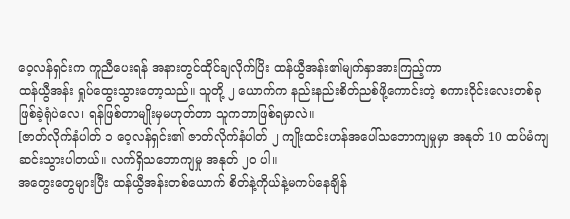ဝေ့လန်ရှင်းက ကူညီပေးရန် အနားတွင်ထိုင်ချလိုက်ပြိး ထန်ယွီအန်း၏မျက်နှာအားကြည့်ကာ
ထန်ယွီအန်း ရှုပ်ထွေးသွားတော့သည်။ သူတို့ ၂ ယောက်က နည်းနည်းစိတ်ညစ်ဖို့ကောင်းတဲ့ စကားဝိုင်းလေးတစ်ခု ဖြစ်ခဲ့ရုံပဲလေ၊ ရန်ဖြစ်တာမျိုးမှမဟုတ်တာ သူကဘာဖြစ်ရမှာလဲ။
[ဇာတ်လိုက်နံပါတ် ၁ ဝေ့လန်ရှင်း၏ ဇာတ်လိုက်နံပါတ် ၂ ကျိုးထင်းဟန်အပေါ်သဘောကျမှုမှာ အနုတ် 10 ထပ်မံကျဆင်းသွားပါတယ်။ လက်ရှိသဘောကျမှု အနုတ် ၂၀ ပါ။
အတွေးတွေများပြီး ထန်ယွီအန်းတစ်ယောက် စိတ်နဲ့ကိုယ်နဲ့မကပ်နေချိန်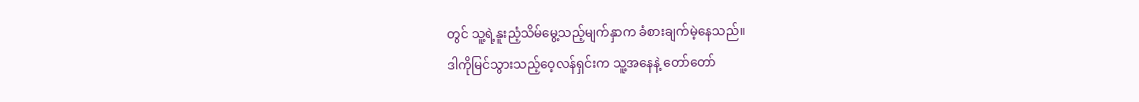တွင် သူ့ရဲ့နူးညံ့သိမ်မွေ့သည့်မျက်နှာက ခံစားချက်မဲ့နေသည်။
ဒါကိုမြင်သွားသည့်ဝေ့လန်ရှင်းက သူ့အနေနဲ့ တော်တော်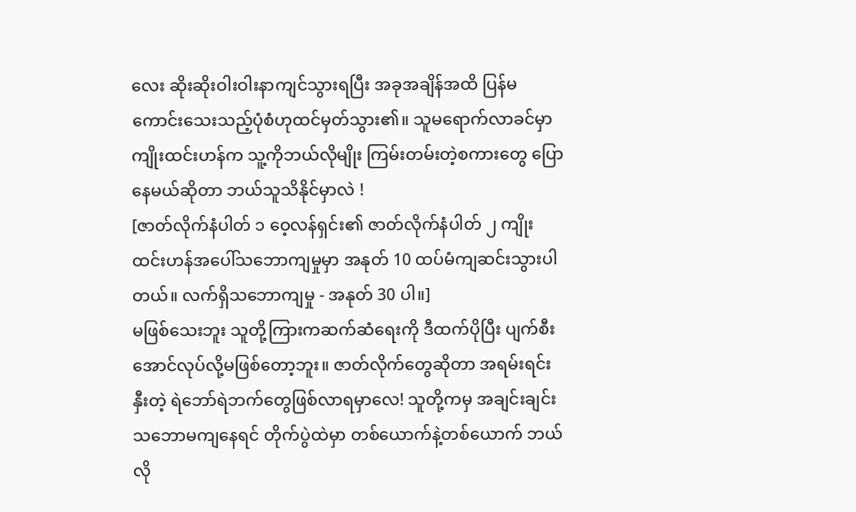လေး ဆိုးဆိုးဝါးဝါးနာကျင်သွားရပြီး အခုအချိန်အထိ ပြန်မကောင်းသေးသည့်ပုံစံဟုထင်မှတ်သွား၏။ သူမရောက်လာခင်မှာ ကျိုးထင်းဟန်က သူ့ကိုဘယ်လိုမျိုး ကြမ်းတမ်းတဲ့စကားတွေ ပြောနေမယ်ဆိုတာ ဘယ်သူသိနိုင်မှာလဲ !
[ဇာတ်လိုက်နံပါတ် ၁ ဝေ့လန်ရှင်း၏ ဇာတ်လိုက်နံပါတ် ၂ ကျိုးထင်းဟန်အပေါ်သဘောကျမှုမှာ အနုတ် 10 ထပ်မံကျဆင်းသွားပါတယ်။ လက်ရှိသဘောကျမှု - အနုတ် 30 ပါ။]
မဖြစ်သေးဘူး သူတို့ကြားကဆက်ဆံရေးကို ဒီထက်ပိုပြီး ပျက်စီးအောင်လုပ်လို့မဖြစ်တော့ဘူး။ ဇာတ်လိုက်တွေဆိုတာ အရမ်းရင်းနှီးတဲ့ ရဲဘော်ရဲဘက်တွေဖြစ်လာရမှာလေ! သူတို့ကမှ အချင်းချင်းသဘောမကျနေရင် တိုက်ပွဲထဲမှာ တစ်ယောက်နဲ့တစ်ယောက် ဘယ်လို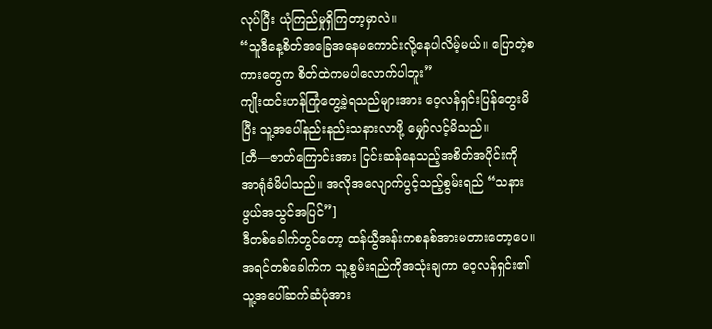လုပ်ပြီး ယုံကြည်မှုရှိကြတာ့မှာလဲ။
“သူဒီနေ့စိတ်အခြေအနေမကောင်းလို့နေပါလိမ့်မယ်။ ပြောတဲ့စကားတွေက စိတ်ထဲကမပါလောက်ပါဘူး”
ကျိုးထင်းဟန်ကြုံတွေ့ခဲ့ရသည်များအား ဝေ့လန်ရှင်းပြန်တွေးမိပြီး သူ့အပေါ်နည်းနည်းသနားလာဖို့ မျှော်လင့်မိသည်။
[တီ—ဇာတ်ကြောင်းအား ငြင်းဆန်နေသည့်အစိတ်အပိုင်းကို အာရုံခံမိပါသည်။ အလိုအလျောက်ပွင့်သည့်စွမ်းရည် “သနားဖွယ်အသွင်အပြင်”]
ဒီတစ်ခေါက်တွင်တော့ ထန်ယွီအန်းကစနစ်အားမတားတော့ပေ။ အရင်တစ်ခေါက်က သူ့စွမ်းရည်ကိုအသုံးချကာ ဝေ့လန်ရှင်း၏ သူ့အပေါ်ဆက်ဆံပုံအား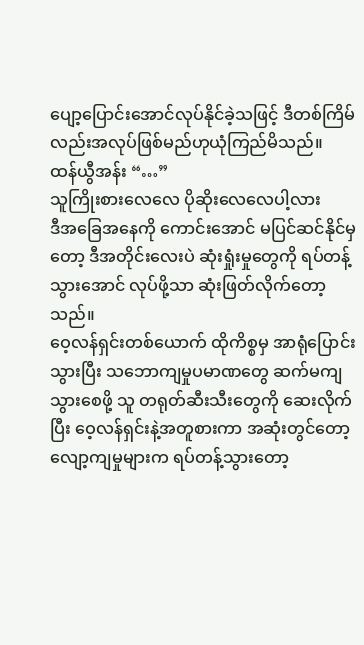ပျော့ပြောင်းအောင်လုပ်နိုင်ခဲ့သဖြင့် ဒီတစ်ကြိမ်လည်းအလုပ်ဖြစ်မည်ဟုယုံကြည်မိသည်။
ထန်ယွီအန်း “…”
သူကြိုးစားလေလေ ပိုဆိုးလေလေပါ့လား
ဒီအခြေအနေကို ကောင်းအောင် မပြင်ဆင်နိုင်မှတော့ ဒီအတိုင်းလေးပဲ ဆုံးရှုံးမှုတွေကို ရပ်တန့်သွားအောင် လုပ်ဖို့သာ ဆုံးဖြတ်လိုက်တော့သည်။
ဝေ့လန်ရှင်းတစ်ယောက် ထိုကိစ္စမှ အာရုံပြောင်းသွားပြီး သဘောကျမှုပမာဏတွေ ဆက်မကျသွားစေဖို့ သူ တရုတ်ဆီးသီးတွေကို ဆေးလိုက်ပြီး ဝေ့လန်ရှင်းနဲ့အတူစားကာ အဆုံးတွင်တော့ လျော့ကျမှုများက ရပ်တန့်သွားတော့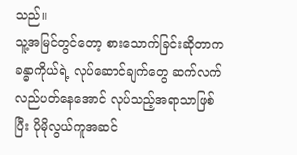သည်။
သူ့အမြင်တွင်တော့ စားသောက်ခြင်းဆိုတာက ခန္ဓာကိုယ်ရဲ့ လုပ်ဆောင်ချက်တွေ ဆက်လက်လည်ပတ်နေအောင် လုပ်သည့်အရာသာဖြစ်ပြီး ပိုမိုလွယ်ကူအဆင်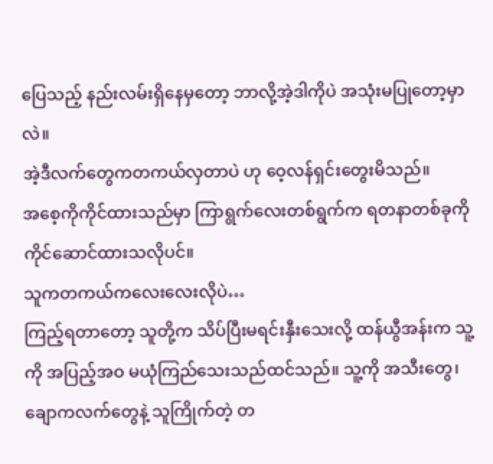ပြေသည့် နည်းလမ်းရှိနေမှတော့ ဘာလို့အဲ့ဒါကိုပဲ အသုံးမပြုတော့မှာလဲ။
အဲ့ဒီလက်တွေကတကယ်လှတာပဲ ဟု ဝေ့လန်ရှင်းတွေးမိသည်။
အစေ့ကိုကိုင်ထားသည်မှာ ကြာရွက်လေးတစ်ရွက်က ရတနာတစ်ခုကို ကိုင်ဆောင်ထားသလိုပင်။
သူကတကယ်ကလေးလေးလိုပဲ…
ကြည့်ရတာတော့ သူတို့က သိပ်ပြီးမရင်းနှီးသေးလို့ ထန်ယွီအန်းက သူ့ကို အပြည့်အဝ မယုံကြည်သေးသည်ထင်သည်။ သူ့ကို အသီးတွေ၊ ချောကလက်တွေနဲ့ သူကြိုက်တဲ့ တ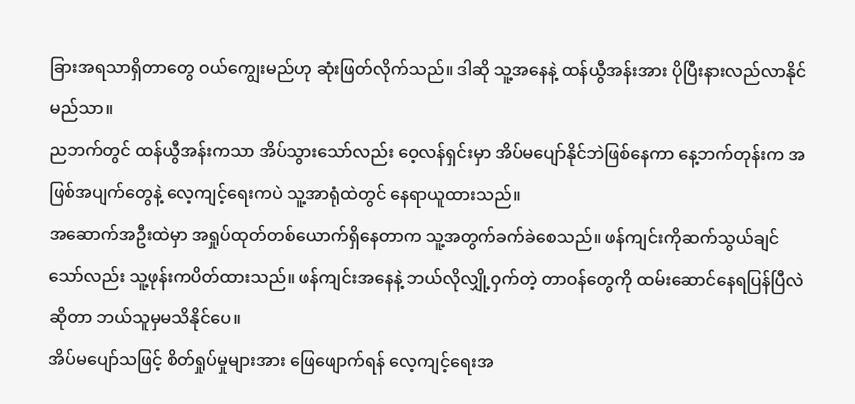ခြားအရသာရှိတာတွေ ဝယ်ကျွေးမည်ဟု ဆုံးဖြတ်လိုက်သည်။ ဒါဆို သူ့အနေနဲ့ ထန်ယွီအန်းအား ပိုပြီးနားလည်လာနိုင်မည်သာ။
ညဘက်တွင် ထန်ယွီအန်းကသာ အိပ်သွားသော်လည်း ဝေ့လန်ရှင်းမှာ အိပ်မပျော်နိုင်ဘဲဖြစ်နေကာ နေ့ဘက်တုန်းက အဖြစ်အပျက်တွေနဲ့ လေ့ကျင့်ရေးကပဲ သူ့အာရုံထဲတွင် နေရာယူထားသည်။
အဆောက်အဦးထဲမှာ အရှုပ်ထုတ်တစ်ယောက်ရှိနေတာက သူ့အတွက်ခက်ခဲစေသည်။ ဖန်ကျင်းကိုဆက်သွယ်ချင်သော်လည်း သူ့ဖုန်းကပိတ်ထားသည်။ ဖန်ကျင်းအနေနဲ့ ဘယ်လိုလျှို့ဝှက်တဲ့ တာဝန်တွေကို ထမ်းဆောင်နေရပြန်ပြီလဲဆိုတာ ဘယ်သူမှမသိနိုင်ပေ။
အိပ်မပျော်သဖြင့် စိတ်ရှုပ်မှုများအား ဖြေဖျောက်ရန် လေ့ကျင့်ရေးအ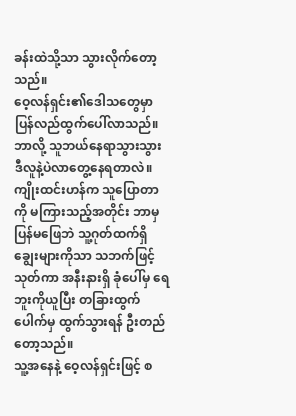ခန်းထဲသို့သာ သွားလိုက်တော့သည်။
ဝေ့လန်ရှင်း၏ဒေါသတွေမှာ ပြန်လည်ထွက်ပေါ်လာသည်။ ဘာလို့ သူဘယ်နေရာသွားသွား ဒီလူနဲ့ပဲလာတွေ့နေရတာလဲ။
ကျိုးထင်းဟန်က သူပြောတာကို မကြားသည့်အတိုင်း ဘာမှပြန်မဖြေဘဲ သူ့ဂုတ်ထက်ရှိချွေးများကိုသာ သဘက်ဖြင့်သုတ်ကာ အနီးနားရှိ ခုံပေါ်မှ ရေဘူးကိုယူပြီး တခြားထွက်ပေါက်မှ ထွက်သွားရန် ဦးတည်တော့သည်။
သူ့အနေနဲ့ ဝေ့လန်ရှင်းဖြင့် စ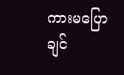ကားမပြောချင်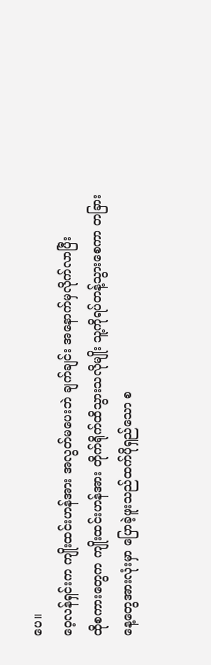ပေ။
ဝေ့လန်ရှင်းက ကျိုးထင်းဟန်အား အလွတ်မပေးဘဲ ချက်ချင်း အနောက်မှလိုက်လာပြီး
ထိုစကားတွေက ကျိုးထင်းဟန်အား တိုက်ရိုက်ထိသွားသလိုမျိုး သူ့ကိုရပ်တန့်သွားစေကာ တခြားနေ့တွေအားလုံးမှာ ပြောခဲ့ဖူးသည်ထက်ပိုရှည်သော စ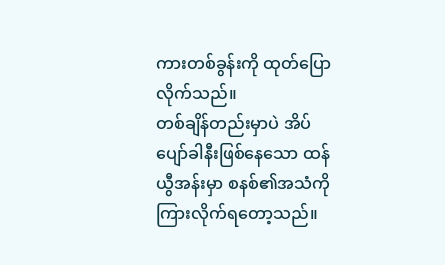ကားတစ်ခွန်းကို ထုတ်ပြောလိုက်သည်။
တစ်ချိန်တည်းမှာပဲ အိပ်ပျော်ခါနီးဖြစ်နေသော ထန်ယွီအန်းမှာ စနစ်၏အသံကိုကြားလိုက်ရတော့သည်။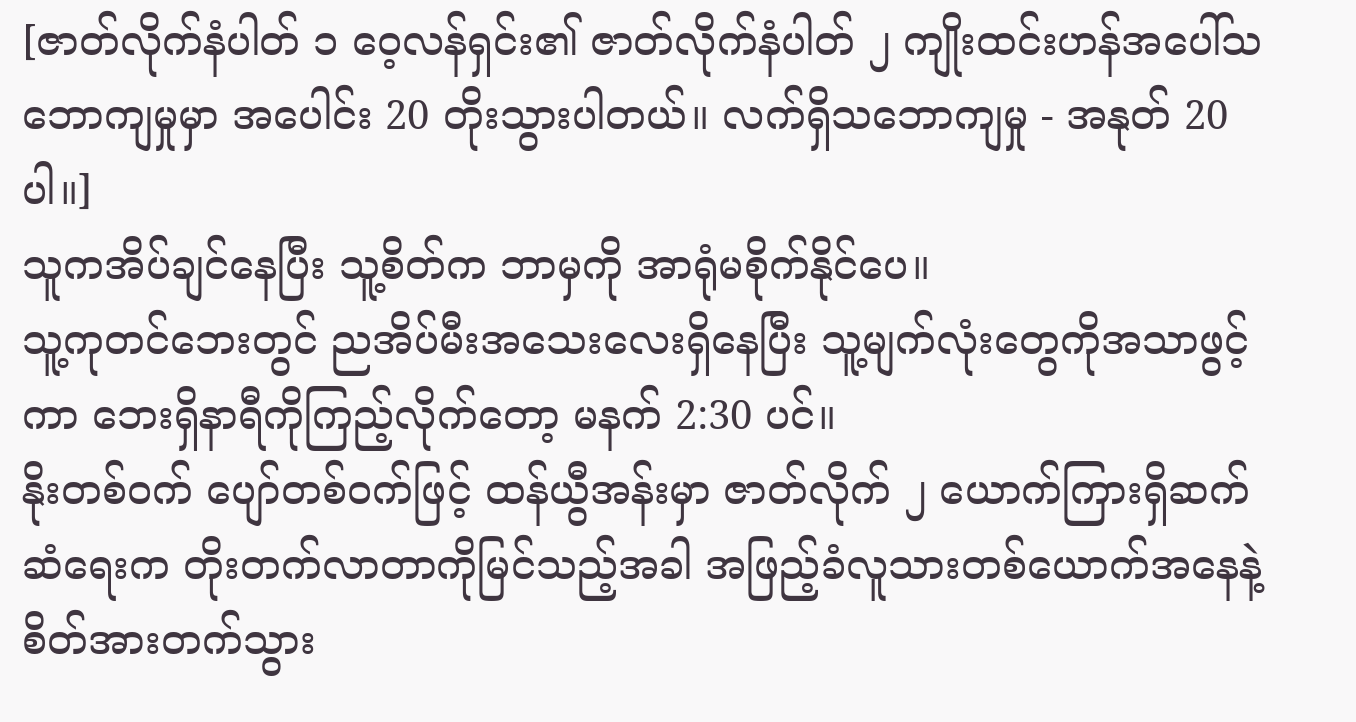[ဇာတ်လိုက်နံပါတ် ၁ ဝေ့လန်ရှင်း၏ ဇာတ်လိုက်နံပါတ် ၂ ကျိုးထင်းဟန်အပေါ်သဘောကျမှုမှာ အပေါင်း 20 တိုးသွားပါတယ်။ လက်ရှိသဘောကျမှု - အနုတ် 20 ပါ။]
သူကအိပ်ချင်နေပြီး သူ့စိတ်က ဘာမှကို အာရုံမစိုက်နိုင်ပေ။
သူ့ကုတင်ဘေးတွင် ညအိပ်မီးအသေးလေးရှိနေပြီး သူ့မျက်လုံးတွေကိုအသာဖွင့်ကာ ဘေးရှိနာရီကိုကြည့်လိုက်တော့ မနက် 2:30 ပင်။
နိုးတစ်ဝက် ပျော်တစ်ဝက်ဖြင့် ထန်ယွီအန်းမှာ ဇာတ်လိုက် ၂ ယောက်ကြားရှိဆက်ဆံရေးက တိုးတက်လာတာကိုမြင်သည့်အခါ အဖြည့်ခံလူသားတစ်ယောက်အနေနဲ့ စိတ်အားတက်သွား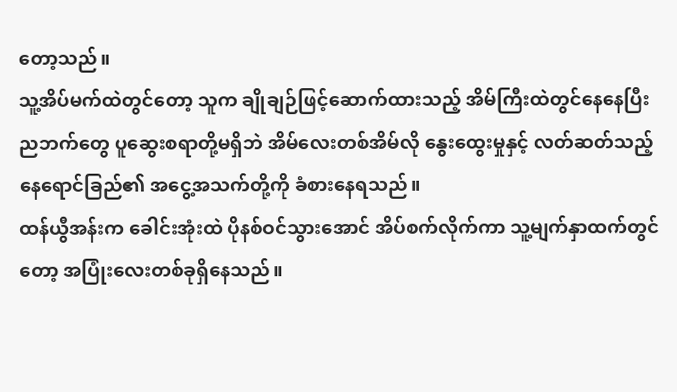တော့သည်။
သူ့အိပ်မက်ထဲတွင်တော့ သူက ချိုချဉ်ဖြင့်ဆောက်ထားသည့် အိမ်ကြီးထဲတွင်နေနေပြီး ညဘက်တွေ ပူဆွေးစရာတို့မရှိဘဲ အိမ်လေးတစ်အိမ်လို နွေးထွေးမှုနှင့် လတ်ဆတ်သည့် နေရောင်ခြည်၏ အငွေ့အသက်တို့ကို ခံစားနေရသည်။
ထန်ယွီအန်းက ခေါင်းအုံးထဲ ပိုနစ်ဝင်သွားအောင် အိပ်စက်လိုက်ကာ သူ့မျက်နှာထက်တွင်တော့ အပြုံးလေးတစ်ခုရှိနေသည်။